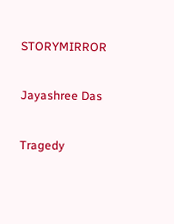STORYMIRROR

Jayashree Das

Tragedy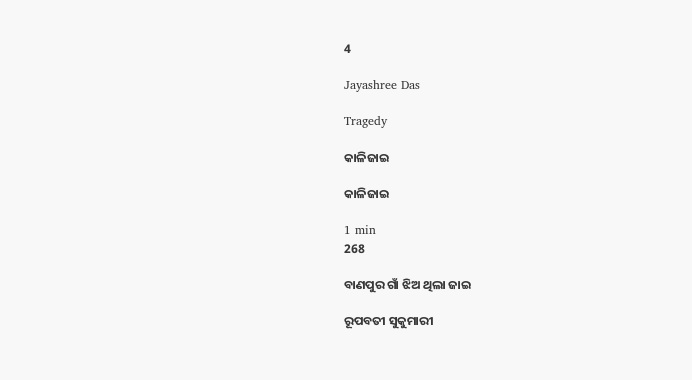4

Jayashree Das

Tragedy

କାଳିଜାଇ

କାଳିଜାଇ

1 min
268

ବାଣପୁର ଗାଁ ଝିଅ ଥିଲା ଜାଇ

ରୂପବତୀ ସୁକୁମାରୀ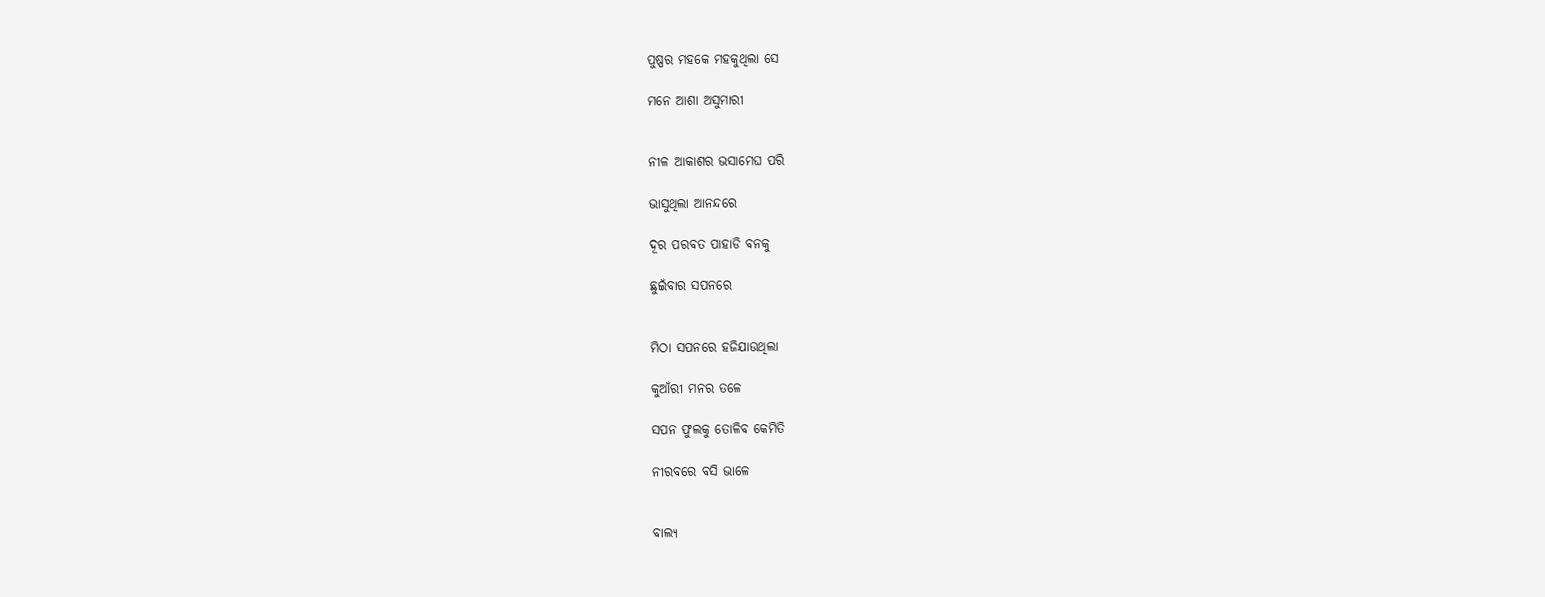ପୁଷ୍ପର ମହକେ ମହକୁଥିଲା ସେ

ମନେ ଆଶା ଅସୁମାରୀ


ନୀଳ ଆକାଶର ଭସାମେଘ ପରି

ଭାସୁଥିଲା ଆନନ୍ଦରେ

ଦୂର ପରବତ ପାହାଡି ବନକୁ

ଛୁଇଁବାର ସପନରେ


ମିଠା ସପନରେ ହଜିଯାଉଥିଲା

କୁଆଁରୀ ମନର ତଳେ

ସପନ ଫୁଲକୁ ତୋଳିବ କେମିତି

ନୀରବରେ ବସି ଭାଳେ


ବାଲ୍ୟ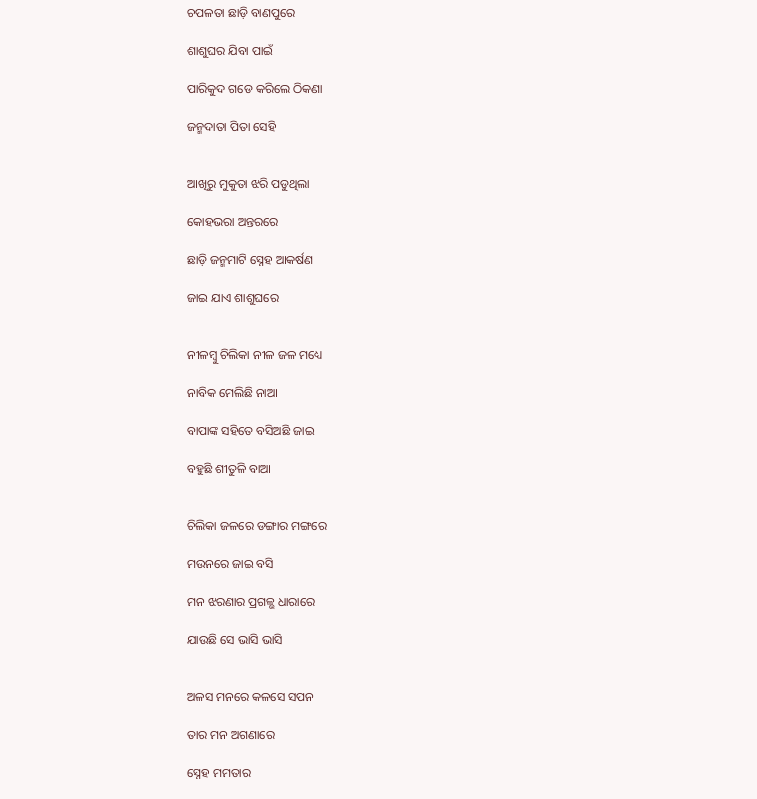ଚପଳତା ଛାଡ଼ି ବାଣପୁରେ

ଶାଶୁଘର ଯିବା ପାଇଁ

ପାରିକୁଦ ଗଡେ କରିଲେ ଠିକଣା

ଜନ୍ମଦାତା ପିତା ସେହି


ଆଖିରୁ ମୁକୁତା ଝରି ପଡୁଥିଲା

କୋହଭରା ଅନ୍ତରରେ

ଛାଡ଼ି ଜନ୍ମମାଟି ସ୍ନେହ ଆକର୍ଷଣ

ଜାଇ ଯାଏ ଶାଶୁଘରେ


ନୀଳମ୍ବୁ ଚିଲିକା ନୀଳ ଜଳ ମଧ୍ୟେ

ନାବିକ ମେଲିଛି ନାଆ

ବାପାଙ୍କ ସହିତେ ବସିଅଛି ଜାଇ

ବହୁଛି ଶୀତୁଳି ବାଆ


ଚିଲିକା ଜଳରେ ଡଙ୍ଗାର ମଙ୍ଗରେ

ମଉନରେ ଜାଇ ବସି

ମନ ଝରଣାର ପ୍ରଗଳ୍ଭ ଧାରାରେ

ଯାଉଛି ସେ ଭାସି ଭାସି


ଅଳସ ମନରେ କଳସେ ସପନ

ତାର ମନ ଅଗଣାରେ

ସ୍ନେହ ମମତାର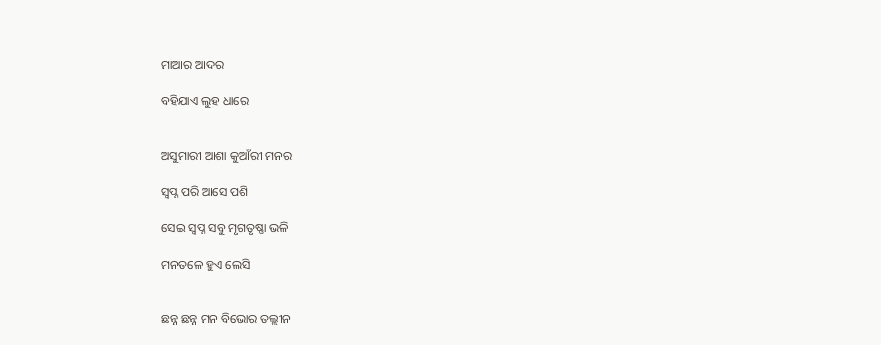ମାଆର ଆଦର

ବହିଯାଏ ଲୁହ ଧାରେ


ଅସୁମାରୀ ଆଶା କୁଆଁରୀ ମନର

ସ୍ୱପ୍ନ ପରି ଆସେ ପଶି

ସେଇ ସ୍ୱପ୍ନ ସବୁ ମୃଗତୃଷ୍ଣା ଭଳି

ମନତଳେ ହୁଏ ଲେସି


ଛନ୍ନ ଛନ୍ନ ମନ ବିଭୋର ତଲ୍ଲୀନ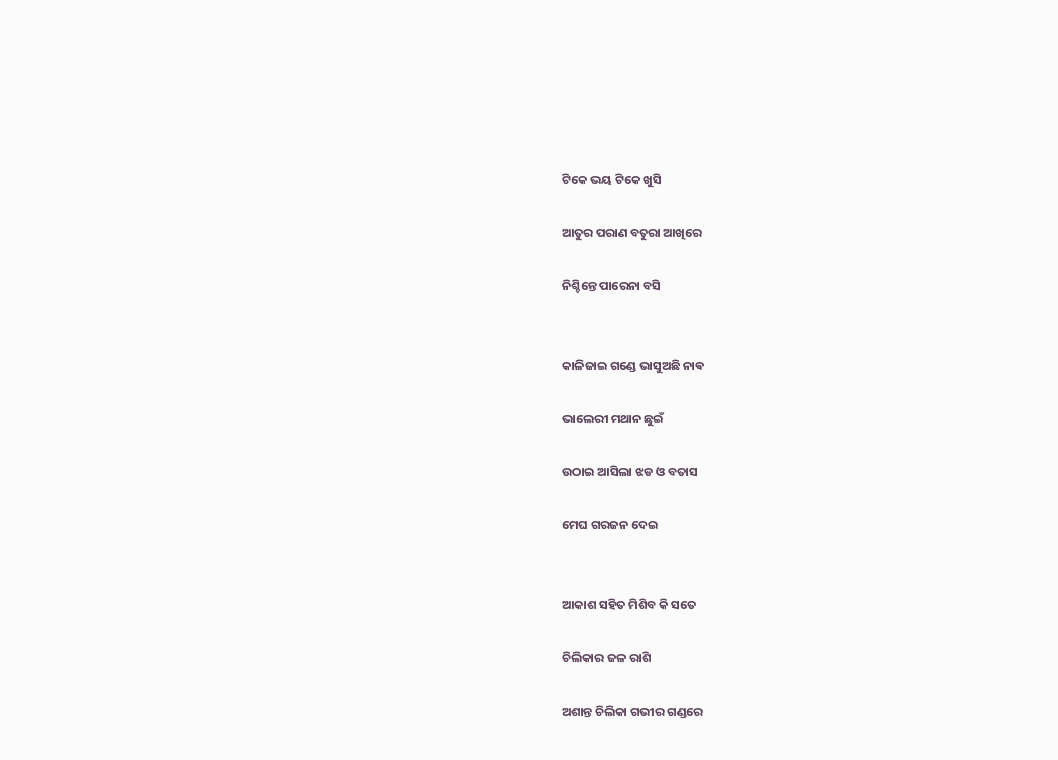ଟିକେ ଭୟ ଟିକେ ଖୁସି

ଆତୁର ପରାଣ ବତୁରା ଆଖିରେ

ନିଶ୍ଚିନ୍ତେ ପାରେନା ବସି


କାଳିଜାଇ ଗଣ୍ଡେ ଭାସୁଅଛି ନାଵ

ଭାଲେରୀ ମଥାନ ଛୁଇଁ

ଉଠାଇ ଆସିଲା ଝଡ ଓ ବତାସ

ମେଘ ଗରଜନ ଦେଇ


ଆକାଶ ସହିତ ମିଶିବ କି ସତେ

ଚିଲିକାର ଜଳ ରାଶି

ଅଶାନ୍ତ ଚିଲିକା ଗଭୀର ଗଣ୍ଡରେ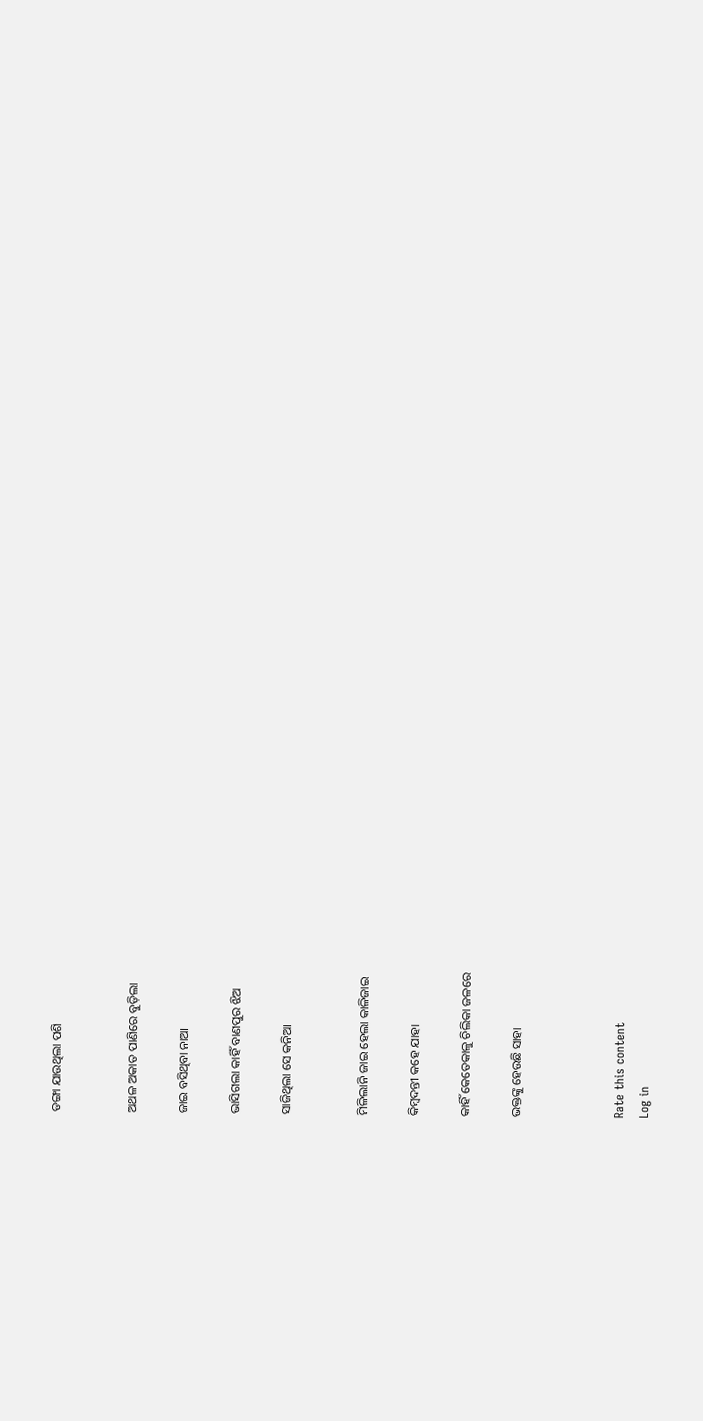ଡଙ୍ଗା ଯାଉଥିଲା ପଶି


ଅଥଳ ଅକାତ ପାଣିରେ ବୁଡ଼ିଲା

ଜାଇ ବସିଥିବା ନାଆ

ଭାସିଗଲା କାହିଁ ବାଣପୁର ଝିଅ

ସାଜିଥିଲା ସେ କନିଆ


ମିଳିଲାନି ଜାଇ ହେଲା କାଳିଜାଇ

କିମ୍ବଦନ୍ତୀ କହେ ଯାହା

କାହିଁ କେତେକାଳୁ ଚିଲିକା ଜଳରେ

ଭକ୍ତଙ୍କୁ ହେଉଛି ସାହା



Rate this content
Log in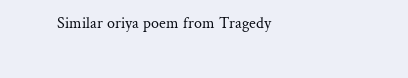Similar oriya poem from Tragedy